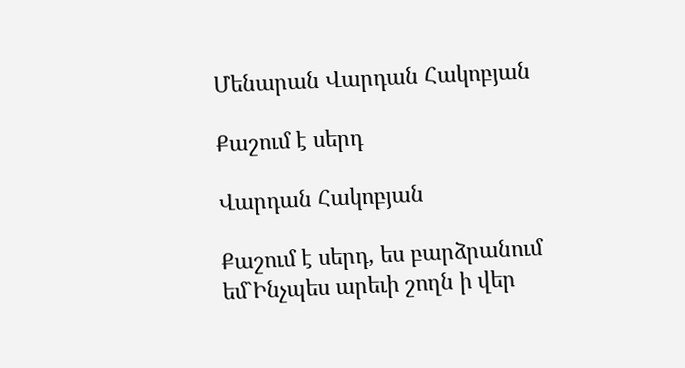Մենարան Վարդան Հակոբյան

Քաշում է սերդ

Վարդան Հակոբյան

Քաշում է սերդ, ես բարձրանում եմ`Ինչպես արեւի շողն ի վեր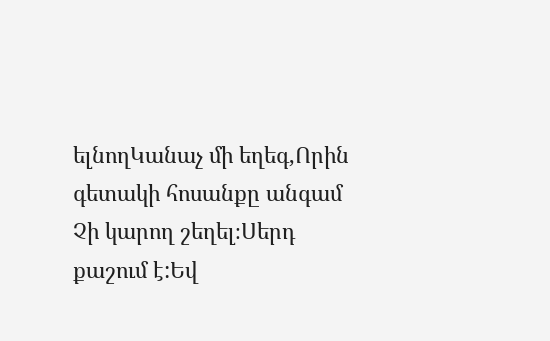ելնողԿանաչ մի եղեգ,Որին գետակի հոսանքը անգամ Չի կարող շեղել։Սերդ քաշում է:Եվ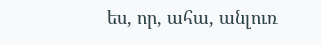ես, որ, ահա, անլուռ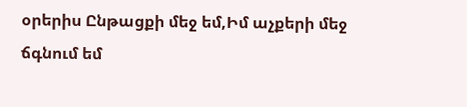օրերիս Ընթացքի մեջ եմ,Իմ աչքերի մեջ ճգնում եմ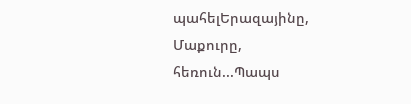պահելԵրազայինը, Մաքուրը, հեռուն...Պապս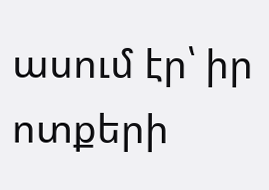ասում էր՝ իր ոտքերի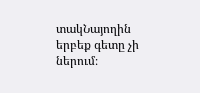տակՆայողին երբեք գետը չի ներում։